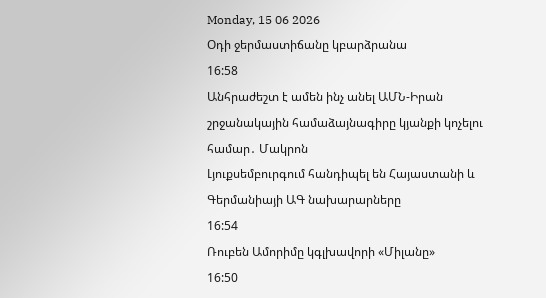Monday, 15 06 2026
Օդի ջերմաստիճանը կբարձրանա
16:58
Անհրաժեշտ է ամեն ինչ անել ԱՄՆ-Իրան շրջանակային համաձայնագիրը կյանքի կոչելու համար․ Մակրոն
Լյուքսեմբուրգում հանդիպել են Հայաստանի և Գերմանիայի ԱԳ նախարարները
16:54
Ռուբեն Ամորիմը կգլխավորի «Միլանը»
16:50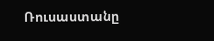Ռուսաստանը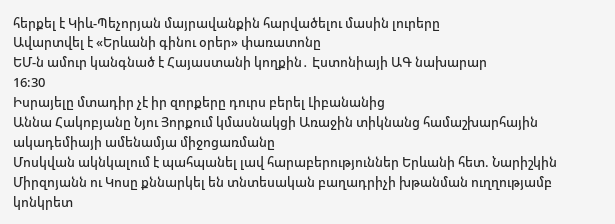հերքել է Կիև-Պեչորյան մայրավանքին հարվածելու մասին լուրերը
Ավարտվել է «Երևանի գինու օրեր» փառատոնը
ԵՄ-ն ամուր կանգնած է Հայաստանի կողքին․ Էստոնիայի ԱԳ նախարար
16:30
Իսրայելը մտադիր չէ իր զորքերը դուրս բերել Լիբանանից
Աննա Հակոբյանը Նյու Յորքում կմասնակցի Առաջին տիկնանց համաշխարհային ակադեմիայի ամենամյա միջոցառմանը
Մոսկվան ակնկալում է պահպանել լավ հարաբերություններ Երևանի հետ. Նարիշկին
Միրզոյանն ու Կոսը քննարկել են տնտեսական բաղադրիչի խթանման ուղղությամբ կոնկրետ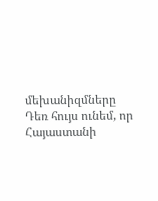մեխանիզմները
Դեռ հույս ունեմ, որ Հայաստանի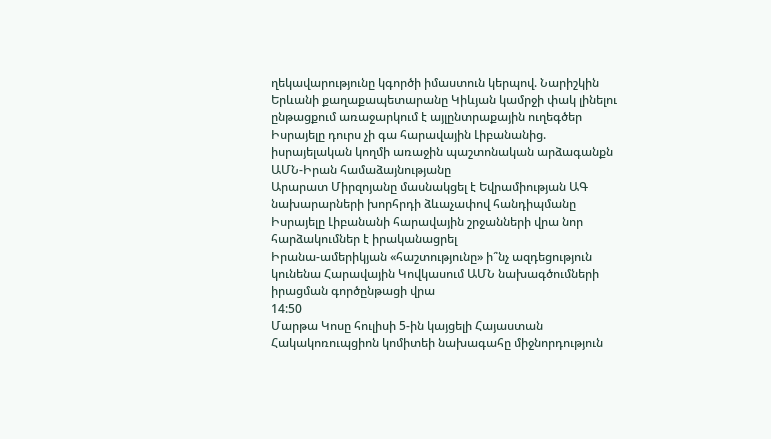ղեկավարությունը կգործի իմաստուն կերպով. Նարիշկին
Երևանի քաղաքապետարանը Կիևյան կամրջի փակ լինելու ընթացքում առաջարկում է այլընտրաքային ուղեգծեր
Իսրայելը դուրս չի գա հարավային Լիբանանից. իսրայելական կողմի առաջին պաշտոնական արձագանքն ԱՄՆ-Իրան համաձայնությանը
Արարատ Միրզոյանը մասնակցել է Եվրամիության ԱԳ նախարարների խորհրդի ձևաչափով հանդիպմանը
Իսրայելը Լիբանանի հարավային շրջանների վրա նոր հարձակումներ է իրականացրել
Իրանա-ամերիկյան «հաշտությունը» ի՞նչ ազդեցություն կունենա Հարավային Կովկասում ԱՄՆ նախագծումների իրացման գործընթացի վրա
14:50
Մարթա Կոսը հուլիսի 5-ին կայցելի Հայաստան
Հակակոռուպցիոն կոմիտեի նախագահը միջնորդություն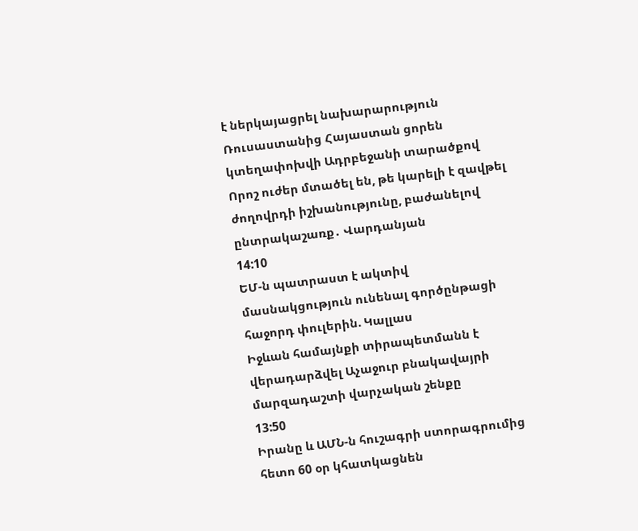է ներկայացրել նախարարություն
Ռուսաստանից Հայաստան ցորեն կտեղափոխվի Ադրբեջանի տարածքով
Որոշ ուժեր մտածել են, թե կարելի է զավթել ժողովրդի իշխանությունը, բաժանելով ընտրակաշառք․ Վարդանյան
14:10
ԵՄ-ն պատրաստ է ակտիվ մասնակցություն ունենալ գործընթացի հաջորդ փուլերին. Կալլաս
Իջևան համայնքի տիրապետմանն է վերադարձվել Աչաջուր բնակավայրի մարզադաշտի վարչական շենքը
13:50
Իրանը և ԱՄՆ-ն հուշագրի ստորագրումից հետո 60 օր կհատկացնեն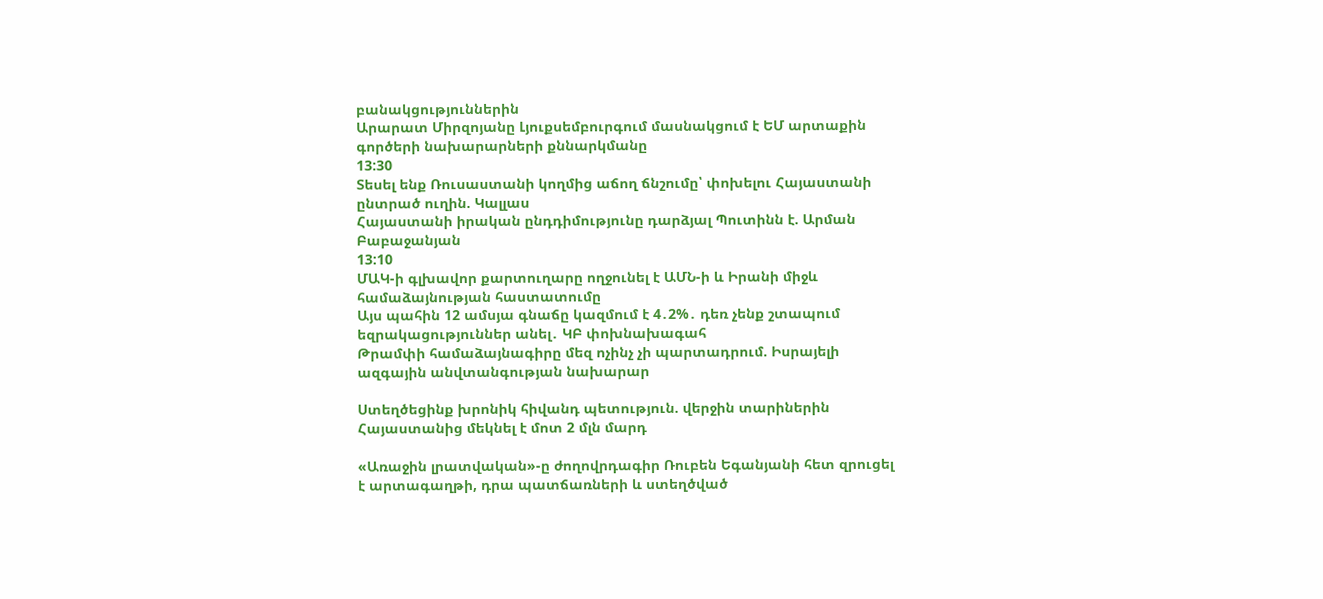բանակցություններին
Արարատ Միրզոյանը Լյուքսեմբուրգում մասնակցում է ԵՄ արտաքին գործերի նախարարների քննարկմանը
13:30
Տեսել ենք Ռուսաստանի կողմից աճող ճնշումը՝ փոխելու Հայաստանի ընտրած ուղին. Կալլաս
Հայաստանի իրական ընդդիմությունը դարձյալ Պուտինն է. Արման Բաբաջանյան
13:10
ՄԱԿ-ի գլխավոր քարտուղարը ողջունել է ԱՄՆ-ի և Իրանի միջև համաձայնության հաստատումը
Այս պահին 12 ամսյա գնաճը կազմում է 4․2%․ դեռ չենք շտապում եզրակացություններ անել․ ԿԲ փոխնախագահ
Թրամփի համաձայնագիրը մեզ ոչինչ չի պարտադրում. Իսրայելի ազգային անվտանգության նախարար

Ստեղծեցինք խրոնիկ հիվանդ պետություն. վերջին տարիներին Հայաստանից մեկնել է մոտ 2 մլն մարդ

«Առաջին լրատվական»-ը ժողովրդագիր Ռուբեն Եգանյանի հետ զրուցել է արտագաղթի, դրա պատճառների և ստեղծված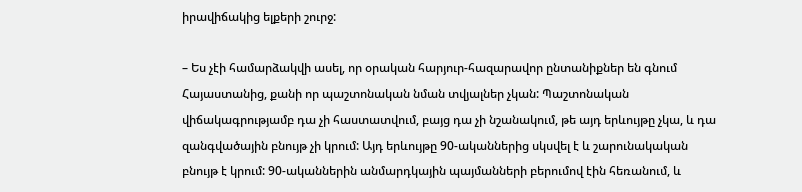իրավիճակից ելքերի շուրջ:

– Ես չէի համարձակվի ասել, որ օրական հարյուր-հազարավոր ընտանիքներ են գնում Հայաստանից, քանի որ պաշտոնական նման տվյալներ չկան: Պաշտոնական վիճակագրությամբ դա չի հաստատվում, բայց դա չի նշանակում, թե այդ երևույթը չկա, և դա զանգվածային բնույթ չի կրում: Այդ երևույթը 90-ականներից սկսվել է և շարունակական բնույթ է կրում: 90-ականներին անմարդկային պայմանների բերումով էին հեռանում, և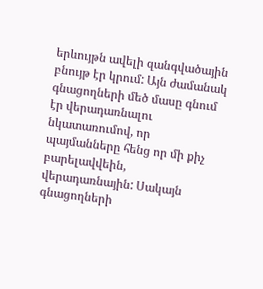երևույթն ավելի զանգվածային բնույթ էր կրում: Այն ժամանակ գնացողների մեծ մասը գնում էր վերադառնալու նկատառումով, որ պայմանները հենց որ մի քիչ բարելավվեին, վերադառնային: Սակայն գնացողների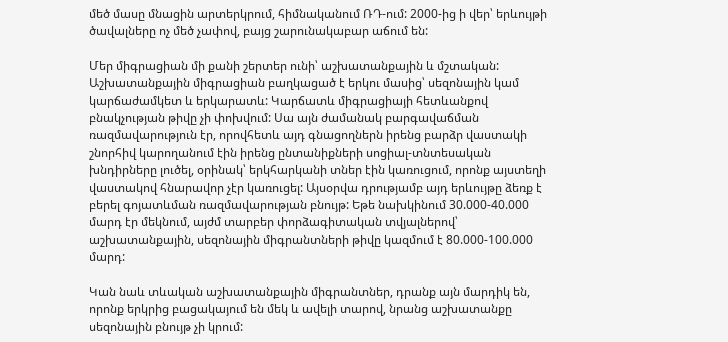մեծ մասը մնացին արտերկրում, հիմնականում ՌԴ-ում: 2000-ից ի վեր՝ երևույթի ծավալները ոչ մեծ չափով, բայց շարունակաբար աճում են:

Մեր միգրացիան մի քանի շերտեր ունի՝ աշխատանքային և մշտական: Աշխատանքային միգրացիան բաղկացած է երկու մասից՝ սեզոնային կամ կարճաժամկետ և երկարատև: Կարճատև միգրացիայի հետևանքով բնակչության թիվը չի փոխվում: Սա այն ժամանակ բարգավաճման ռազմավարություն էր, որովհետև այդ գնացողներն իրենց բարձր վաստակի շնորհիվ կարողանում էին իրենց ընտանիքների սոցիալ-տնտեսական խնդիրները լուծել, օրինակ՝ երկհարկանի տներ էին կառուցում, որոնք այստեղի վաստակով հնարավոր չէր կառուցել: Այսօրվա դրությամբ այդ երևույթը ձեռք է բերել գոյատևման ռազմավարության բնույթ: Եթե նախկինում 30.000-40.000 մարդ էր մեկնում, այժմ տարբեր փորձագիտական տվյալներով՝ աշխատանքային, սեզոնային միգրանտների թիվը կազմում է 80.000-100.000 մարդ:

Կան նաև տևական աշխատանքային միգրանտներ, դրանք այն մարդիկ են, որոնք երկրից բացակայում են մեկ և ավելի տարով, նրանց աշխատանքը սեզոնային բնույթ չի կրում: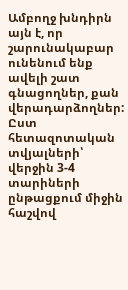Ամբողջ խնդիրն այն է, որ շարունակաբար  ունենում ենք ավելի շատ գնացողներ, քան վերադարձողներ: Ըստ հետազոտական տվյալների՝ վերջին 3-4 տարիների ընթացքում միջին հաշվով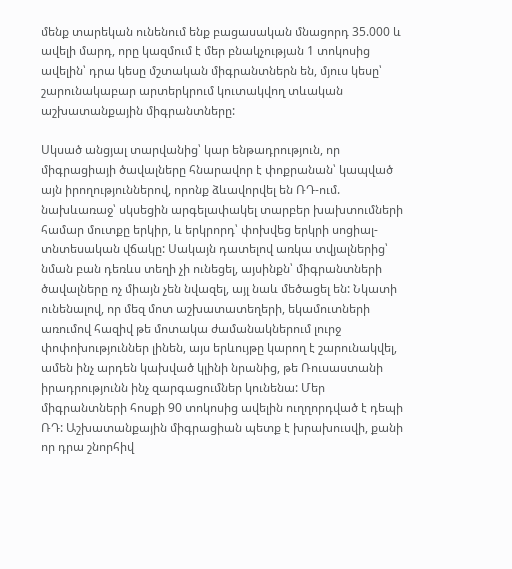մենք տարեկան ունենում ենք բացասական մնացորդ 35.000 և ավելի մարդ, որը կազմում է մեր բնակչության 1 տոկոսից ավելին՝ դրա կեսը մշտական միգրանտներն են, մյուս կեսը՝ շարունակաբար արտերկրում կուտակվող տևական աշխատանքային միգրանտները:

Սկսած անցյալ տարվանից՝ կար ենթադրություն, որ միգրացիայի ծավալները հնարավոր է փոքրանան՝ կապված այն իրողություններով, որոնք ձևավորվել են ՌԴ-ում. նախևառաջ՝ սկսեցին արգելափակել տարբեր խախտումների համար մուտքը երկիր, և երկրորդ՝ փոխվեց երկրի սոցիալ-տնտեսական վճակը: Սակայն դատելով առկա տվյալներից՝ նման բան դեռևս տեղի չի ունեցել, այսինքն՝ միգրանտների ծավալները ոչ միայն չեն նվազել, այլ նաև մեծացել են: Նկատի ունենալով, որ մեզ մոտ աշխատատեղերի, եկամուտների առումով հազիվ թե մոտակա ժամանակներում լուրջ փոփոխություններ լինեն, այս երևույթը կարող է շարունակվել, ամեն ինչ արդեն կախված կլինի նրանից, թե Ռուսաստանի իրադրությունն ինչ զարգացումներ կունենա: Մեր միգրանտների հոսքի 90 տոկոսից ավելին ուղղորդված է դեպի ՌԴ: Աշխատանքային միգրացիան պետք է խրախուսվի, քանի որ դրա շնորհիվ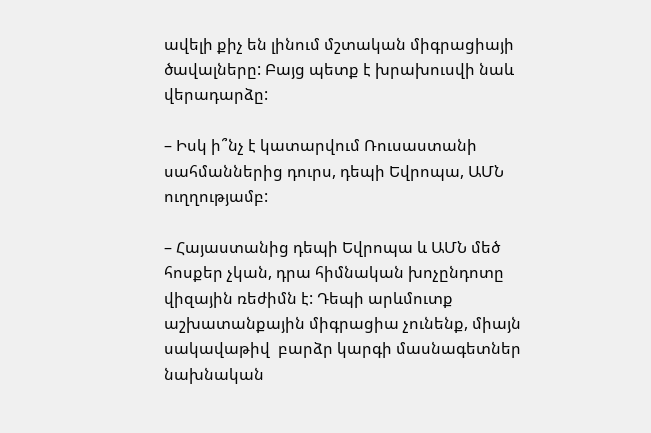ավելի քիչ են լինում մշտական միգրացիայի ծավալները: Բայց պետք է խրախուսվի նաև վերադարձը:

– Իսկ ի՞նչ է կատարվում Ռուսաստանի սահմաններից դուրս, դեպի Եվրոպա, ԱՄՆ ուղղությամբ:

– Հայաստանից դեպի Եվրոպա և ԱՄՆ մեծ հոսքեր չկան, դրա հիմնական խոչընդոտը վիզային ռեժիմն է: Դեպի արևմուտք աշխատանքային միգրացիա չունենք, միայն սակավաթիվ  բարձր կարգի մասնագետներ նախնական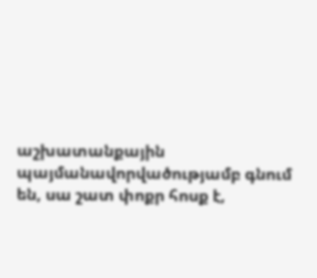աշխատանքային պայմանավորվածությամբ գնում են, սա շատ փոքր հոսք է,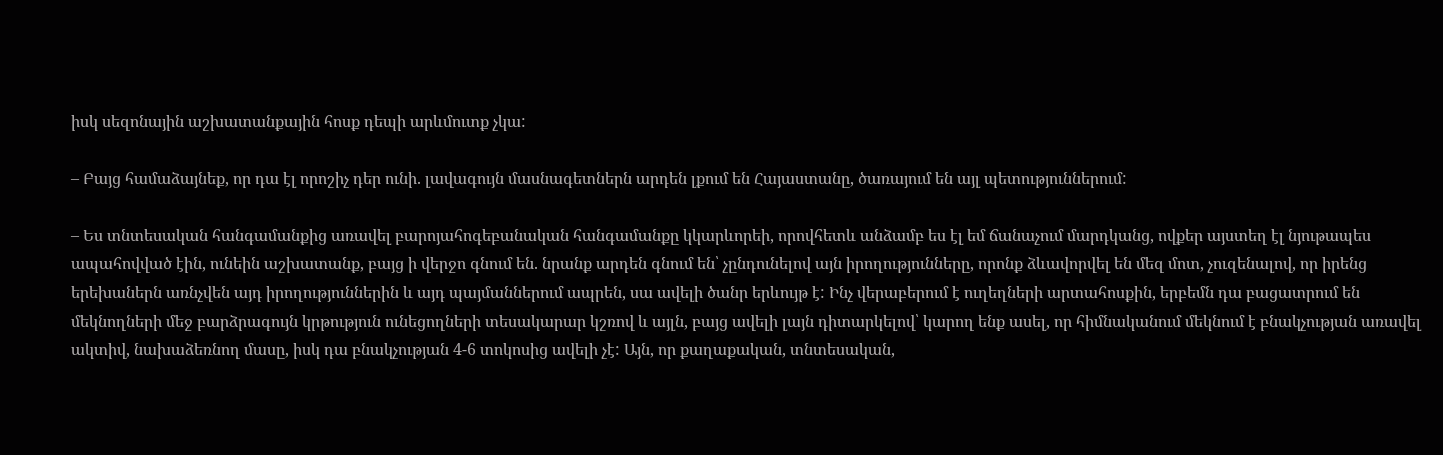իսկ սեզոնային աշխատանքային հոսք դեպի արևմուտք չկա:

– Բայց համաձայնեք, որ դա էլ որոշիչ դեր ունի. լավագույն մասնագետներն արդեն լքում են Հայաստանը, ծառայում են այլ պետություններում:

– Ես տնտեսական հանգամանքից առավել բարոյահոգեբանական հանգամանքը կկարևորեի, որովհետև անձամբ ես էլ եմ ճանաչում մարդկանց, ովքեր այստեղ էլ նյութապես ապահովված էին, ունեին աշխատանք, բայց ի վերջո գնում են. նրանք արդեն գնում են՝ չընդունելով այն իրողությունները, որոնք ձևավորվել են մեզ մոտ, չուզենալով, որ իրենց երեխաներն առնչվեն այդ իրողություններին և այդ պայմաններում ապրեն, սա ավելի ծանր երևույթ է: Ինչ վերաբերում է ուղեղների արտահոսքին, երբեմն դա բացատրում են մեկնողների մեջ բարձրագույն կրթություն ունեցողների տեսակարար կշռով և այլն, բայց ավելի լայն դիտարկելով՝ կարող ենք ասել, որ հիմնականում մեկնում է բնակչության առավել ակտիվ, նախաձեռնող մասը, իսկ դա բնակչության 4-6 տոկոսից ավելի չէ: Այն, որ քաղաքական, տնտեսական,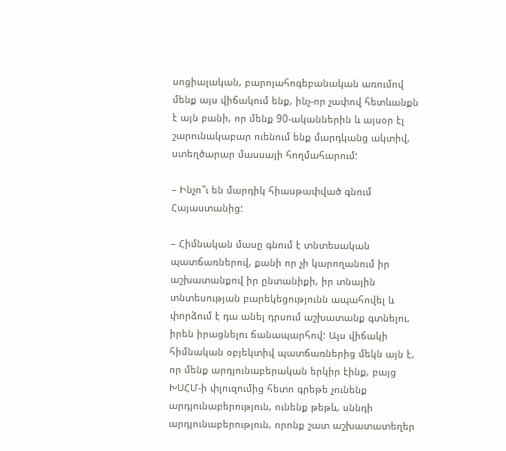սոցիալական, բարոյահոգեբանական առումով մենք այս վիճակում ենք, ինչ-որ չափով հետևանքն է այն բանի, որ մենք 90-ականներին և այսօր էլ շարունակաբար ուենում ենք մարդկանց ակտիվ, ստեղծարար մասսայի հողմահարում:

– Ինչո՞ւ են մարդիկ հիասթափված գնում Հայաստանից:

– Հիմնական մասը գնում է տնտեսական պատճառներով, քանի որ չի կարողանում իր աշխատանքով իր ընտանիքի, իր տնային տնտեսության բարեկեցությունն ապահովել և փորձում է դա անել դրսում աշխատանք գտնելու, իրեն իրացնելու ճանապարհով: Այս վիճակի հիմնական օբյեկտիվ պատճառներից մեկն այն է, որ մենք արդյունաբերական երկիր էինք, բայց ԽՍՀՄ-ի փլուզումից հետո գրեթե չունենք արդյունաբերություն, ունենք թեթև, սննդի արդյունաբերություն, որոնք շատ աշխատատեղեր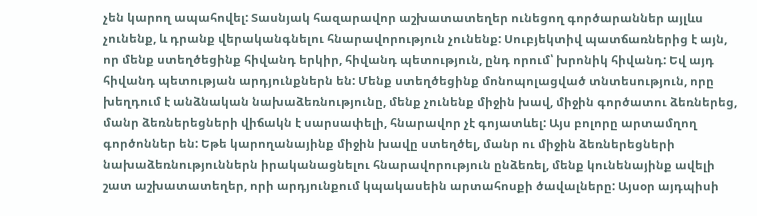չեն կարող ապահովել: Տասնյակ հազարավոր աշխատատեղեր ունեցող գործարաններ այլևս չունենք, և դրանք վերականգնելու հնարավորություն չունենք: Սուբյեկտիվ պատճառներից է այն, որ մենք ստեղծեցինք հիվանդ երկիր, հիվանդ պետություն, ընդ որում՝ խրոնիկ հիվանդ: Եվ այդ հիվանդ պետության արդյունքներն են: Մենք ստեղծեցինք մոնոպոլացված տնտեսություն, որը խեղդում է անձնական նախաձեռնությունը, մենք չունենք միջին խավ, միջին գործատու ձեռներեց, մանր ձեռներեցների վիճակն է սարսափելի, հնարավոր չէ գոյատևել: Այս բոլորը արտամղող գործոններ են: Եթե կարողանայինք միջին խավը ստեղծել, մանր ու միջին ձեռներեցների նախաձեռնություններն իրականացնելու հնարավորություն ընձեռել, մենք կունենայինք ավելի շատ աշխատատեղեր, որի արդյունքում կպակասեին արտահոսքի ծավալները: Այսօր այդպիսի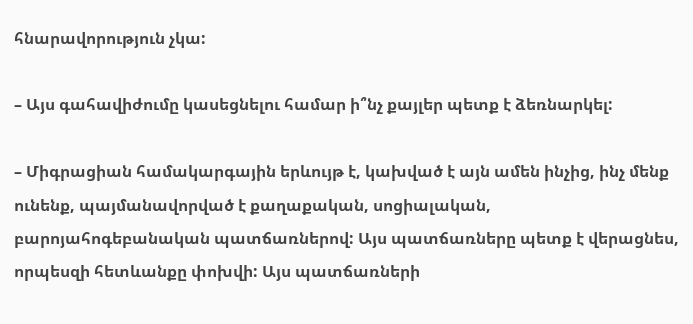հնարավորություն չկա:

– Այս գահավիժումը կասեցնելու համար ի՞նչ քայլեր պետք է ձեռնարկել:

– Միգրացիան համակարգային երևույթ է, կախված է այն ամեն ինչից, ինչ մենք ունենք, պայմանավորված է քաղաքական, սոցիալական, բարոյահոգեբանական պատճառներով: Այս պատճառները պետք է վերացնես, որպեսզի հետևանքը փոխվի: Այս պատճառների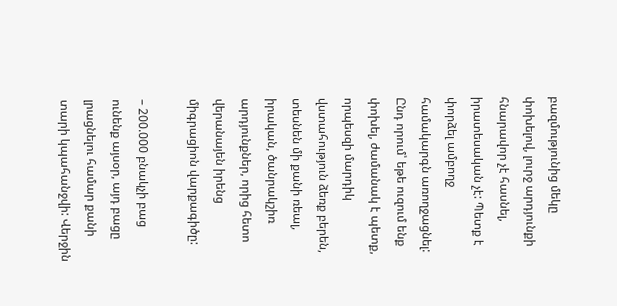բազմությունից մեկը փոխելով, լուրջ արդյունքի հնարավոր չէ հասնել, իրատեսական չէ: Պետք է փորձել ամբողջ համակարգն առողջացնել: Ընդ որում՝ եթե ուզում ենք փոխել, ժամանակ է պետք, որպեսզի մարդիկ վստահություն ձեռք բերեն, տեսնեն մի քանի ռեալ, իրական, ծանրակշիռ արդյունքներ, որից հետո վերանայեն իրենց միգրացիոն վարքագիծը:

– 200.000 բնակչի բաց ունենք այսօր, այդ բացը լրացնելու համար քանի տարի կպահանջվի: Վերջին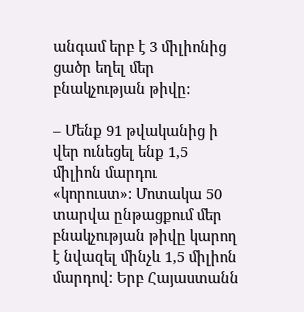անգամ երբ է 3 միլիոնից ցածր եղել մեր բնակչության թիվը:

– Մենք 91 թվականից ի վեր ունեցել ենք 1,5 միլիոն մարդու «կորուստ»: Մոտակա 50 տարվա ընթացքում մեր բնակչության թիվը կարող է նվազել մինչև 1,5 միլիոն մարդով: Երբ Հայաստանն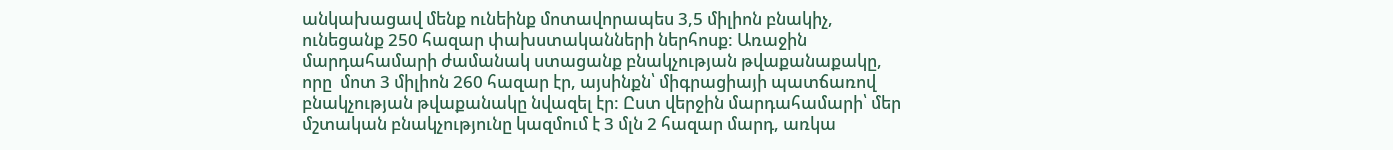անկախացավ մենք ունեինք մոտավորապես 3,5 միլիոն բնակիչ, ունեցանք 250 հազար փախստականների ներհոսք: Առաջին մարդահամարի ժամանակ ստացանք բնակչության թվաքանաքակը, որը  մոտ 3 միլիոն 260 հազար էր, այսինքն՝ միգրացիայի պատճառով բնակչության թվաքանակը նվազել էր: Ըստ վերջին մարդահամարի՝ մեր մշտական բնակչությունը կազմում է 3 մլն 2 հազար մարդ, առկա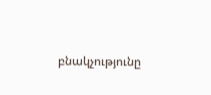բնակչությունը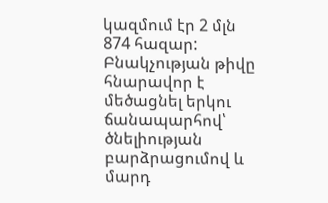կազմում էր 2 մլն 874 հազար: Բնակչության թիվը հնարավոր է մեծացնել երկու ճանապարհով՝ ծնելիության բարձրացումով և մարդ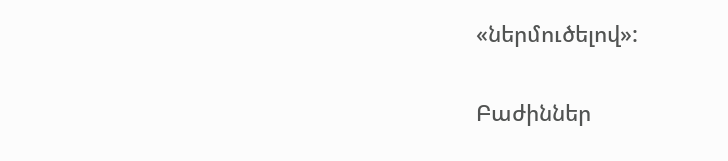«ներմուծելով»:

Բաժիններ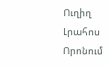Ուղիղ
Լրահոս
Որոնում